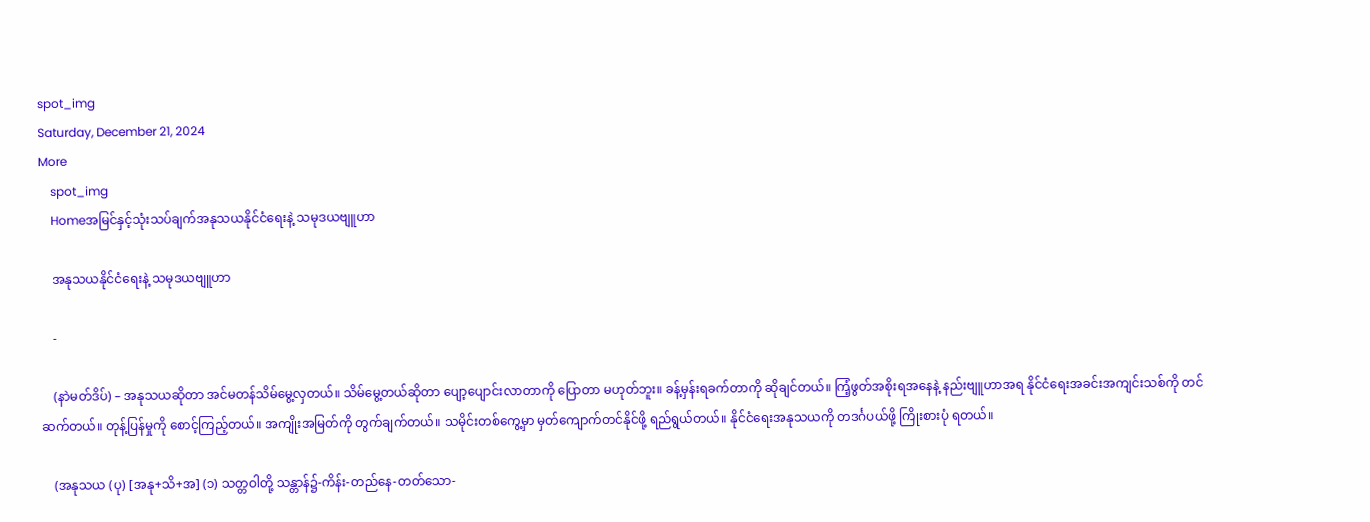spot_img
Saturday, December 21, 2024
More
    spot_img
    Homeအမြင်နှင့်သုံးသပ်ချက်အနုသယနိုင်ငံရေးနဲ့ သမုဒယဗျူဟာ

    အနုသယနိုင်ငံရေးနဲ့ သမုဒယဗျူဟာ

    -

    (နာဲမတ်ဒိပ်) – အနုသယဆိုတာ အင်မတန်သိမ်မွေ့လှတယ်။ သိမ်မွေ့တယ်ဆိုတာ ပျော့ပျောင်းလာတာကို ပြောတာ မဟုတ်ဘူး။ ခန့်မှန်းရခက်တာကို ဆိုချင်တယ်။ ကြံ့ဖွတ်အစိုးရအနေနဲ့ နည်းဗျူဟာအရ နိုင်ငံရေးအခင်းအကျင်းသစ်ကို တင်ဆက်တယ်။ တုန့်ပြန်မှုကို စောင့်ကြည့်တယ်။ အကျိုးအမြတ်ကို တွက်ချက်တယ်။ သမိုင်းတစ်ကွေ့မှာ မှတ်ကျောက်တင်နိုင်ဖို့ ရည်ရွယ်တယ်။ နိုင်ငံရေးအနုသယကို တဒင်္ဂပယ်ဖို့ ကြိုးစားပုံ ရတယ်။

    (အနုသယ (ပု) [အနု+သိ+အ] (၁) သတ္တဝါတို့ သန္တာန်၌-ကိန်း-တည်နေ-တတ်သော-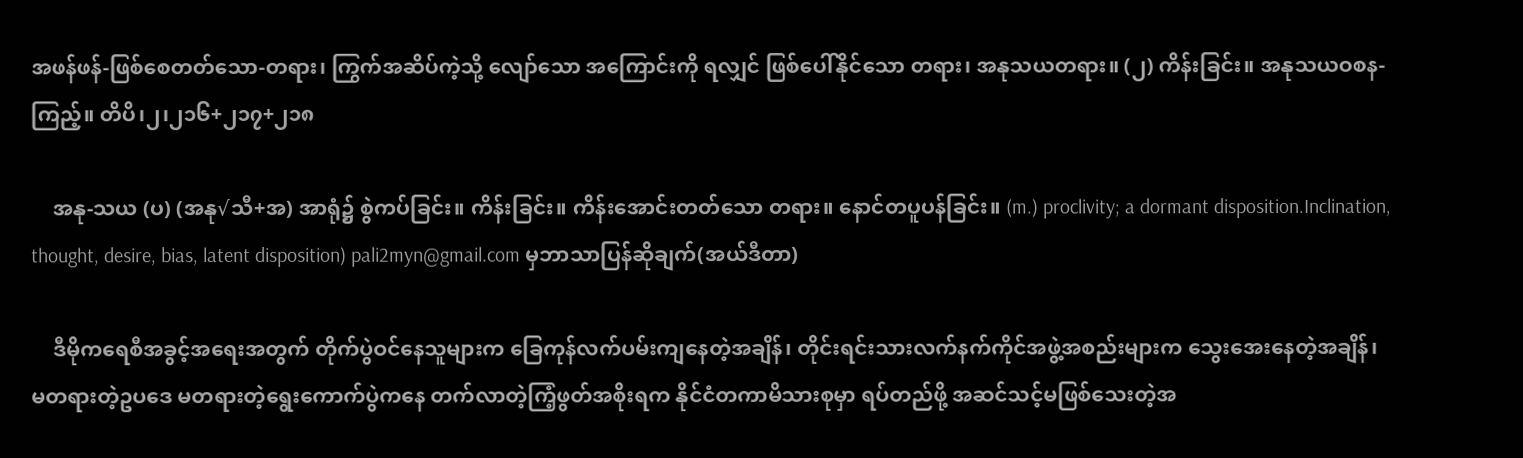အဖန်ဖန်-ဖြစ်စေတတ်သော-တရား၊ ကြွက်အဆိပ်ကဲ့သို့ လျော်သော အကြောင်းကို ရလျှင် ဖြစ်ပေါ်နိုင်သော တရား၊ အနုသယတရား။ (၂) ကိန်းခြင်း။ အနုသယဝစန-ကြည့်။ တိပိ၊၂၊၂၁၆+၂၁၇+၂၁၈

    အနု-သယ (ပ) (အနု√သီ+အ) အာရုံ၌ စွဲကပ်ခြင်း။ ကိန်းခြင်း။ ကိန်းအောင်းတတ်သော တရား။ နောင်တပူပန်ခြင်း။ (m.) proclivity; a dormant disposition.Inclination, thought, desire, bias, latent disposition) pali2myn@gmail.com မှဘာသာပြန်ဆိုချက်(အယ်ဒီတာ)

    ဒီမိုကရေစီအခွင့်အရေးအတွက် တိုက်ပွဲဝင်နေသူများက ခြေကုန်လက်ပမ်းကျနေတဲ့အချိန်၊ တိုင်းရင်းသားလက်နက်ကိုင်အဖွဲ့အစည်းများက သွေးအေးနေတဲ့အချိန်၊ မတရားတဲ့ဥပဒေ မတရားတဲ့ရွေးကောက်ပွဲကနေ တက်လာတဲ့ကြံ့ဖွတ်အစိုးရက နိုင်ငံတကာမိသားစုမှာ ရပ်တည်ဖို့ အဆင်သင့်မဖြစ်သေးတဲ့အ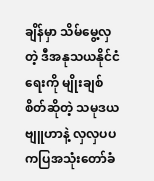ချိန်မှာ သိမ်မွေ့လှတဲ့ ဒီအနုသယနိုင်ငံရေးကို မျိုးချစ်စိတ်ဆိုတဲ့ သမုဒယဗျူဟာနဲ့ လှလှပပ ကပြအသုံးတော်ခံ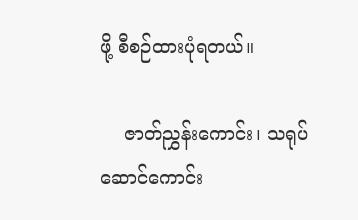ဖို့ စီစဉ်ထားပုံရတယ်။

    ဇာတ်ညွှန်းကောင်း၊ သရုပ်ဆောင်ကောင်း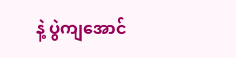နဲ့ ပွဲကျအောင်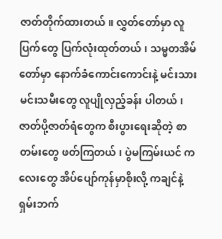ဇာတ်တိုက်ထားတယ်။ လွှတ်တော်မှာ လူပြက်တွေ ပြက်လုံးထုတ်တယ်၊ သမ္မတအိမ်တော်မှာ နောက်ခံကောင်းကောင်းနဲ့ မင်းသားမင်းသမီးတွေ လူပျိုလှည့်ခန်း ပါတယ်၊ ဇာတ်ပို့ဇာတ်ရံတွေက စီးပွားရေးဆိုတဲ့ စာတမ်းတွေ ဖတ်ကြတယ်၊ ပွဲမကြမ်းယင် ကလေးတွေ အိပ်ပျော်ကုန်မှာစိုးလို့ ကချင်နဲ့ရှမ်းဘက်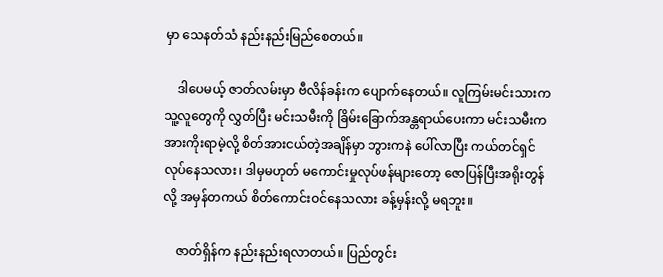မှာ သေနတ်သံ နည်းနည်းမြည်စေတယ်။

    ဒါပေမယ့် ဇာတ်လမ်းမှာ ဗီလိန်ခန်းက ပျောက်နေတယ်။ လူကြမ်းမင်းသားက သူ့လူတွေကို လွှတ်ပြီး မင်းသမီးကို ခြိမ်းခြောက်အန္တရာယ်ပေးကာ မင်းသမီးက အားကိုးရာမဲ့လို့ စိတ်အားငယ်တဲ့အချိန်မှာ ဘွားကနဲ ပေါ်လာပြီး ကယ်တင်ရှင် လုပ်နေသလား၊ ဒါမှမဟုတ် မကောင်းမှုလုပ်ဖန်များတော့ ဇောပြန်ပြီးအရိုးတွန်လို့ အမှန်တကယ် စိတ်ကောင်းဝင်နေသလား ခန့်မှန်းလို့ မရဘူး။

    ဇာတ်ရှိန်က နည်းနည်းရလာတယ်။ ပြည်တွင်း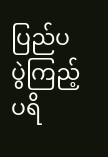ပြည်ပ ပွဲကြည့်ပရိ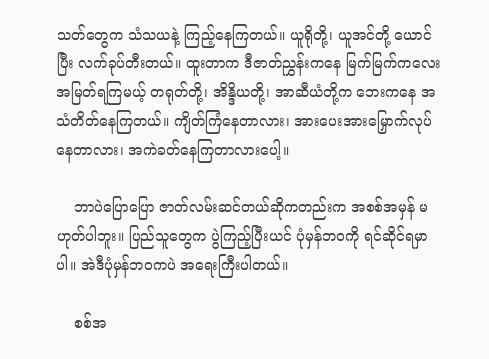သတ်တွေက သံသယနဲ့ ကြည့်နေကြတယ်။ ယူရိုတို့၊ ယူအင်တို့ ယောင်ပြီး လက်ခုပ်တီးတယ်။ ထူးတာက ဒီဇာတ်ညွှန်းကနေ မြက်မြက်ကလေး အမြတ်ရကြမယ့် တရုတ်တို့၊ အိန္ဒိယတို့၊ အာဆီယံတို့က ဘေးကနေ အသံတိတ်နေကြတယ်။ ကျိတ်ကြံနေတာလား၊ အားပေးအားမြှောက်လုပ်နေတာလား၊ အကဲခတ်နေကြတာလားပေါ့။

    ဘာပဲပြောပြော ဇာတ်လမ်းဆင်တယ်ဆိုကတည်းက အစစ်အမှန် မဟုတ်ပါဘူး။ ပြည်သူတွေက ပွဲကြည့်ပြီးယင် ပုံမှန်ဘဝကို ရင်ဆိုင်ရမှာပါ။ အဲဒီပုံမှန်ဘဝကပဲ အရေးကြီးပါတယ်။

    စစ်အ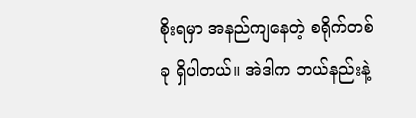စိုးရမှာ အနည်ကျနေတဲ့ စရိုက်တစ်ခု ရှိပါတယ်။ အဲဒါက ဘယ်နည်းနဲ့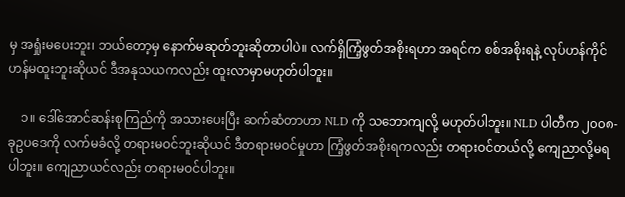မှ အရှုံးမပေးဘူး၊ ဘယ်တော့မှ နောက်မဆုတ်ဘူးဆိုတာပါပဲ။ လက်ရှိကြံ့ဖွတ်အစိုးရဟာ အရင်က စစ်အစိုးရနဲ့ လုပ်ဟန်ကိုင်ဟန်မထူးဘူးဆိုယင် ဒီအနုသယကလည်း ထူးလာမှာမဟုတ်ပါဘူး။

    ၁။ ဒေါ်အောင်ဆန်းစုကြည်ကို အသားပေးပြီး ဆက်ဆံတာဟာ NLD ကို သဘောကျလို့ မဟုတ်ပါဘူး။ NLD ပါတီက ၂၀၀၈-ခုဥပဒေကို လက်မခံလို့ တရားမဝင်ဘူးဆိုယင် ဒီတရားမဝင်မှုဟာ ကြံ့ဖွတ်အစိုးရကလည်း တရားဝင်တယ်လို့ ကျေညာလို့မရပါဘူး။ ကျေညာယင်လည်း တရားမဝင်ပါဘူး။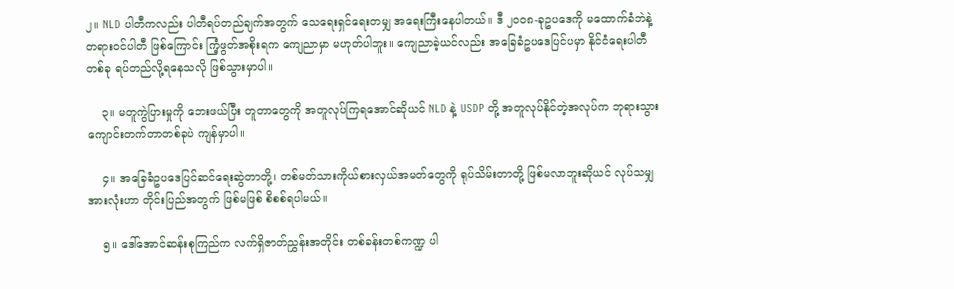၂။ NLD ပါတီကလည်း ပါတီရပ်တည်ချက်အတွက် သေရေးရှင်ရေးတမျှ အရေးကြီးနေပါတယ်။ ဒီ ၂၀၀၈-ခုဥပဒေကို မထောက်ခံဘဲနဲ့ တရားဝင်ပါတီ ဖြစ်ကြောင်း ကြံ့ဖွတ်အစိုးရက ကျေညာမှာ မဟုတ်ပါဘူး။ ကျေညာခဲ့ယင်လည်း အခြေခံဥပဒေပြင်ပမှာ နိုင်ငံရေးပါတီတစ်ခု ရပ်တည်လို့ရနေသလို ဖြစ်သွားမှာပါ။

    ၃။ မတူကွဲပြားမှုကို ဘေးဖယ်ပြီး တူတာတွေကို အတူလုပ်ကြရအောင်ဆိုယင် NLD နဲ့ USDP တို့ အတူလုပ်နိုင်တဲ့အလုပ်က ဘုရားသွားကျောင်းတက်တာတစ်ခုပဲ ကျန်မှာပါ။

    ၄။ အခြေခံဥပဒေပြင်ဆင်ရေးဆွဲတာတို့၊ တစ်မတ်သားကိုယ်စားလှယ်အမတ်တွေကို ရုပ်သိမ်းတာတို့ ဖြစ်မလာဘူးဆိုယင် လုပ်သမျှအားလုံးဟာ တိုင်းပြည်အတွက် ဖြစ်မဖြစ် စိစစ်ရပါမယ်။

    ၅။ ဒေါ်အောင်ဆန်းစုကြည်က လက်ရှိဇာတ်ညွှန်းအတိုင်း တစ်ခန်းတစ်ကဏ္ဍ ပါ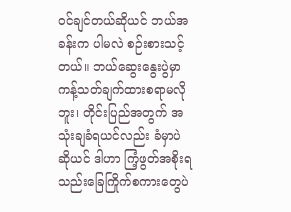ဝင်ချင်တယ်ဆိုယင် ဘယ်အခန်းက ပါမလဲ စဉ်းစားသင့်တယ်။ ဘယ်ဆွေးနွေးပွဲမှာ ကန့်သတ်ချက်ထားစရာမလိုဘူး၊ တိုင်းပြည်အတွက် အသုံးချခံရယင်လည်း ခံမှာပဲဆိုယင် ဒါဟာ ကြံ့ဖွတ်အစိုးရသည်းခြေကြိုက်စကားတွေပဲ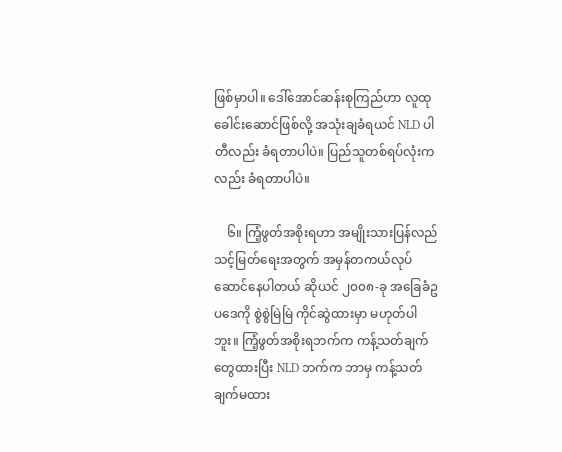ဖြစ်မှာပါ။ ဒေါ်အောင်ဆန်းစုကြည်ဟာ လူထုခေါင်းဆောင်ဖြစ်လို့ အသုံးချခံရယင် NLD ပါတီလည်း ခံရတာပါပဲ။ ပြည်သူတစ်ရပ်လုံးကလည်း ခံရတာပါပဲ။

    ၆။ ကြံ့ဖွတ်အစိုးရဟာ အမျိုးသားပြန်လည်သင့်မြတ်ရေးအတွက် အမှန်တကယ်လုပ်ဆောင်နေပါတယ် ဆိုယင် ၂၀၀၈-ခု အခြေခံဥပဒေကို စွဲစွဲမြဲမြဲ ကိုင်ဆွဲထားမှာ မဟုတ်ပါဘူး။ ကြံ့ဖွတ်အစိုးရဘက်က ကန့်သတ်ချက်တွေထားပြီး NLD ဘက်က ဘာမှ ကန့်သတ်ချက်မထား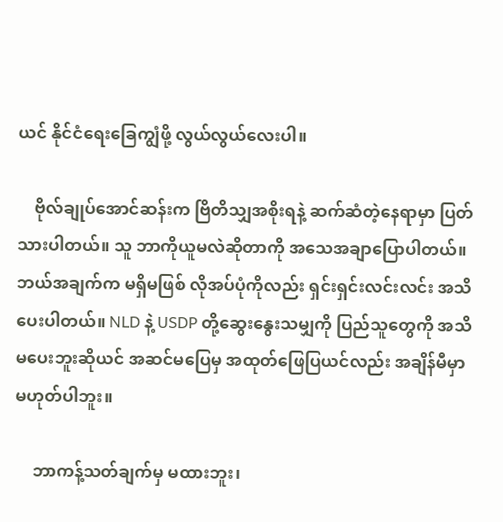ယင် နိုင်ငံရေးခြေကျွံဖို့ လွယ်လွယ်လေးပါ။

    ဗိုလ်ချုပ်အောင်ဆန်းက ဗြိတိသျှအစိုးရနဲ့ ဆက်ဆံတဲ့နေရာမှာ ပြတ်သားပါတယ်။ သူ ဘာကိုယူမလဲဆိုတာကို အသေအချာပြောပါတယ်။ ဘယ်အချက်က မရှိမဖြစ် လိုအပ်ပုံကိုလည်း ရှင်းရှင်းလင်းလင်း အသိပေးပါတယ်။ NLD နဲ့ USDP တို့ဆွေးနွေးသမျှကို ပြည်သူတွေကို အသိမပေးဘူးဆိုယင် အဆင်မပြေမှ အထုတ်ဖြေပြယင်လည်း အချိန်မီမှာ မဟုတ်ပါဘူး။

    ဘာကန့်သတ်ချက်မှ မထားဘူး၊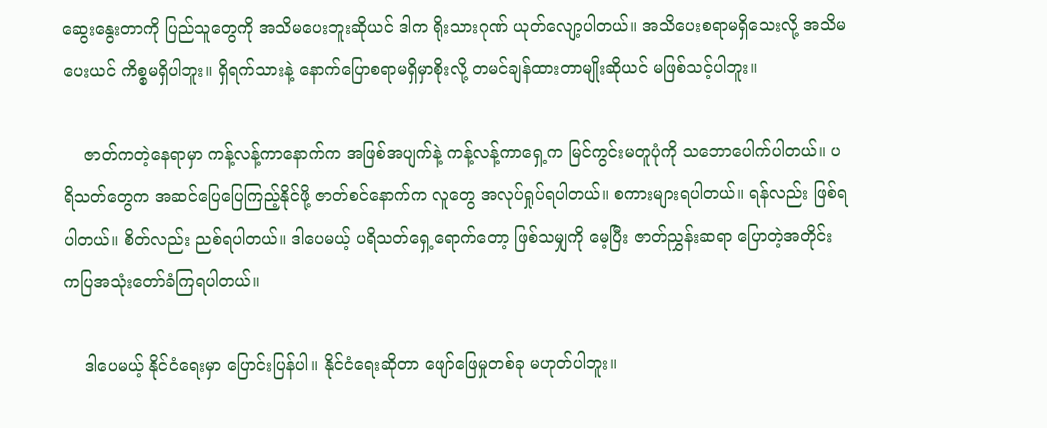ဆွေးနွေးတာကို ပြည်သူတွေကို အသိမပေးဘူးဆိုယင် ဒါက ရိုးသားဂုဏ် ယုတ်လျော့ပါတယ်။ အသိပေးစရာမရှိသေးလို့ အသိမပေးယင် ကိစ္စမရှိပါဘူး။ ရှိရက်သားနဲ့ နောက်ပြောစရာမရှိမှာစိုးလို့ တမင်ချန်ထားတာမျိုးဆိုယင် မဖြစ်သင့်ပါဘူး။

    ဇာတ်ကတဲ့နေရာမှာ ကန့်လန့်ကာနောက်က အဖြစ်အပျက်နဲ့ ကန့်လန့်ကာရှေ့က မြင်ကွင်းမတူပုံကို သဘောပေါက်ပါတယ်။ ပရိသတ်တွေက အဆင်ပြေပြေကြည့်နိုင်ဖို့ ဇာတ်စင်နောက်က လူတွေ အလုပ်ရှုပ်ရပါတယ်။ စကားများရပါတယ်။ ရန်လည်း ဖြစ်ရပါတယ်။ စိတ်လည်း ညစ်ရပါတယ်။ ဒါပေမယ့် ပရိသတ်ရှေ့ရောက်တော့ ဖြစ်သမျှကို မေ့ပြီး ဇာတ်ညွှန်းဆရာ ပြောတဲ့အတိုင်း ကပြအသုံးတော်ခံကြရပါတယ်။

    ဒါပေမယ့် နိုင်ငံရေးမှာ ပြောင်းပြန်ပါ။ နိုင်ငံရေးဆိုတာ ဖျော်ဖြေမှုတစ်ခု မဟုတ်ပါဘူး။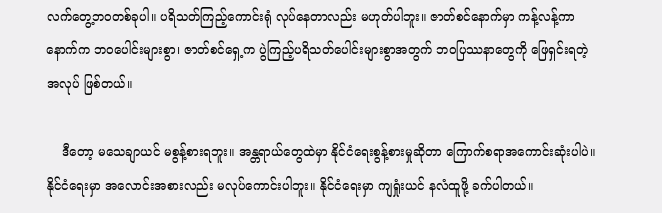လက်တွေ့ဘဝတစ်ခုပါ။ ပရိသတ်ကြည့်ကောင်းရုံ လုပ်နေတာလည်း မဟုတ်ပါဘူး။ ဇာတ်စင်နောက်မှာ ကန့်လန့်ကာနောက်က ဘဝပေါင်းများစွာ၊ ဇာတ်စင်ရှေ့က ပွဲကြည့်ပရိသတ်ပေါင်းများစွာအတွက် ဘဝပြဿနာတွေကို ဖြေရှင်းရတဲ့အလုပ် ဖြစ်တယ်။

    ဒီတော့ မသေချာယင် မစွန့်စားရဘူး။ အန္တရာယ်တွေထဲမှာ နိုင်ငံရေးစွန့်စားမှုဆိုတာ ကြောက်စရာအကောင်းဆုံးပါပဲ။ နိုင်ငံရေးမှာ အလောင်းအစားလည်း မလုပ်ကောင်းပါဘူး။ နိုင်ငံရေးမှာ ကျရှုံးယင် နလံထူဖို့ ခက်ပါတယ်။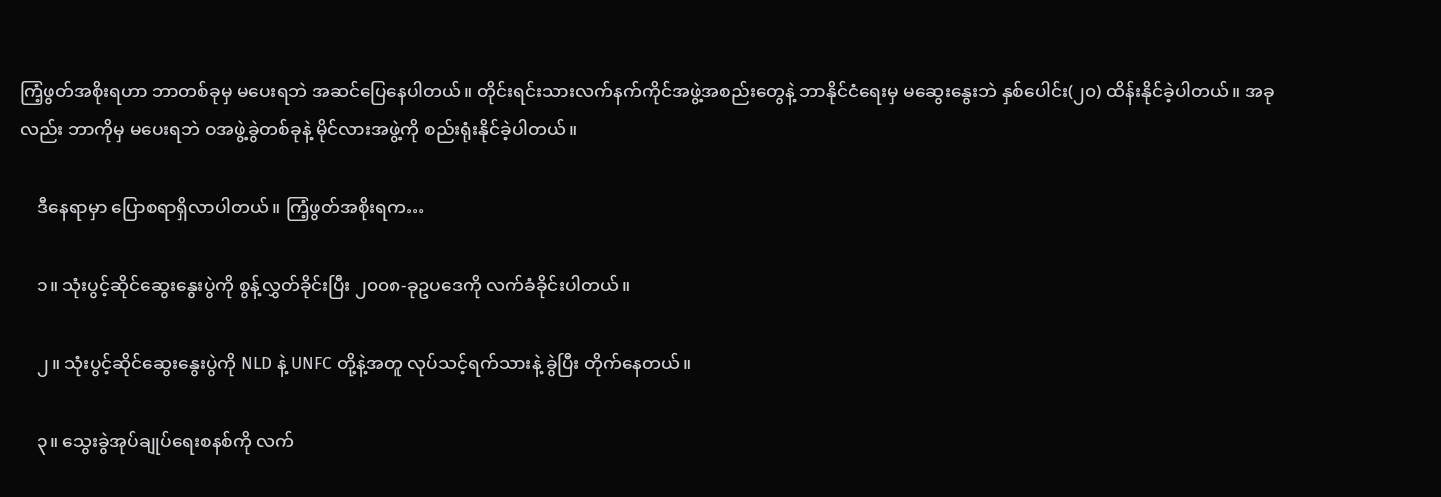ကြံ့ဖွတ်အစိုးရဟာ ဘာတစ်ခုမှ မပေးရဘဲ အဆင်ပြေနေပါတယ်။ တိုင်းရင်းသားလက်နက်ကိုင်အဖွဲ့အစည်းတွေနဲ့ ဘာနိုင်ငံရေးမှ မဆွေးနွေးဘဲ နှစ်ပေါင်း(၂၀) ထိန်းနိုင်ခဲ့ပါတယ်။ အခုလည်း ဘာကိုမှ မပေးရဘဲ ဝအဖွဲ့ခွဲတစ်ခုနဲ့ မိုင်လားအဖွဲ့ကို စည်းရုံးနိုင်ခဲ့ပါတယ်။

    ဒီနေရာမှာ ပြောစရာရှိလာပါတယ်။ ကြံ့ဖွတ်အစိုးရက…

    ၁။ သုံးပွင့်ဆိုင်ဆွေးနွေးပွဲကို စွန့်လွှတ်ခိုင်းပြီး ၂၀၀၈-ခုဥပဒေကို လက်ခံခိုင်းပါတယ်။

    ၂။ သုံးပွင့်ဆိုင်ဆွေးနွေးပွဲကို NLD နဲ့ UNFC တို့နဲ့အတူ လုပ်သင့်ရက်သားနဲ့ ခွဲပြီး တိုက်နေတယ်။

    ၃။ သွေးခွဲအုပ်ချုပ်ရေးစနစ်ကို လက်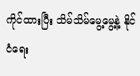ကိုင်ထားပြီး သိမ်သိမ်မွေ့မွေ့နဲ့ နိုင်ငံရေး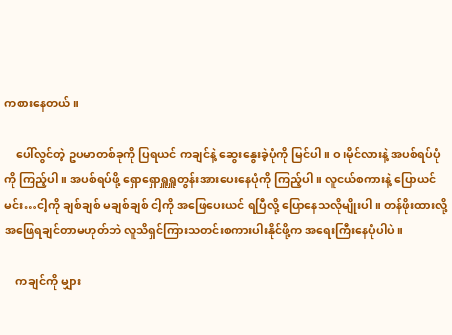ကစားနေတယ်။

    ပေါ်လွင်တဲ့ ဥပမာတစ်ခုကို ပြရယင် ကချင်နဲ့ ဆွေးနွေးခဲ့ပုံကို မြင်ပါ။ ဝ၊မိုင်လားနဲ့ အပစ်ရပ်ပုံကို ကြည့်ပါ။ အပစ်ရပ်ဖို့ ရှောရှောရှူရှူတွန်းအားပေးနေပုံကို ကြည့်ပါ။ လူငယ်စကားနဲ့ ပြောယင် မင်း…ငါ့ကို ချစ်ချစ် မချစ်ချစ် ငါ့ကို အဖြေပေးယင် ရပြီလို့ ပြောနေသလိုမျိုးပါ။ တန်ဖိုးထားလို့ အဖြေရချင်တာမဟုတ်ဘဲ လူသိရှင်ကြားသတင်းစကားပါးနိုင်ဖို့က အရေးကြီးနေပုံပါပဲ။

    ကချင်ကို မျှား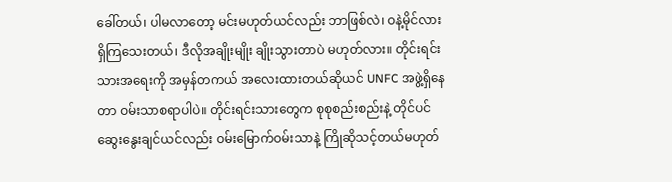ခေါ်တယ်၊ ပါမလာတော့ မင်းမဟုတ်ယင်လည်း ဘာဖြစ်လဲ၊ ဝနဲ့မိုင်လား ရှိကြသေးတယ်၊ ဒီလိုအချိုးမျိုး ချိုးသွားတာပဲ မဟုတ်လား။ တိုင်းရင်းသားအရေးကို အမှန်တကယ် အလေးထားတယ်ဆိုယင် UNFC အဖွဲ့ရှိနေတာ ဝမ်းသာစရာပါပဲ။ တိုင်းရင်းသားတွေက စုစုစည်းစည်းနဲ့ တိုင်ပင်ဆွေးနွေးချင်ယင်လည်း ဝမ်းမြောက်ဝမ်းသာနဲ့ ကြိုဆိုသင့်တယ်မဟုတ်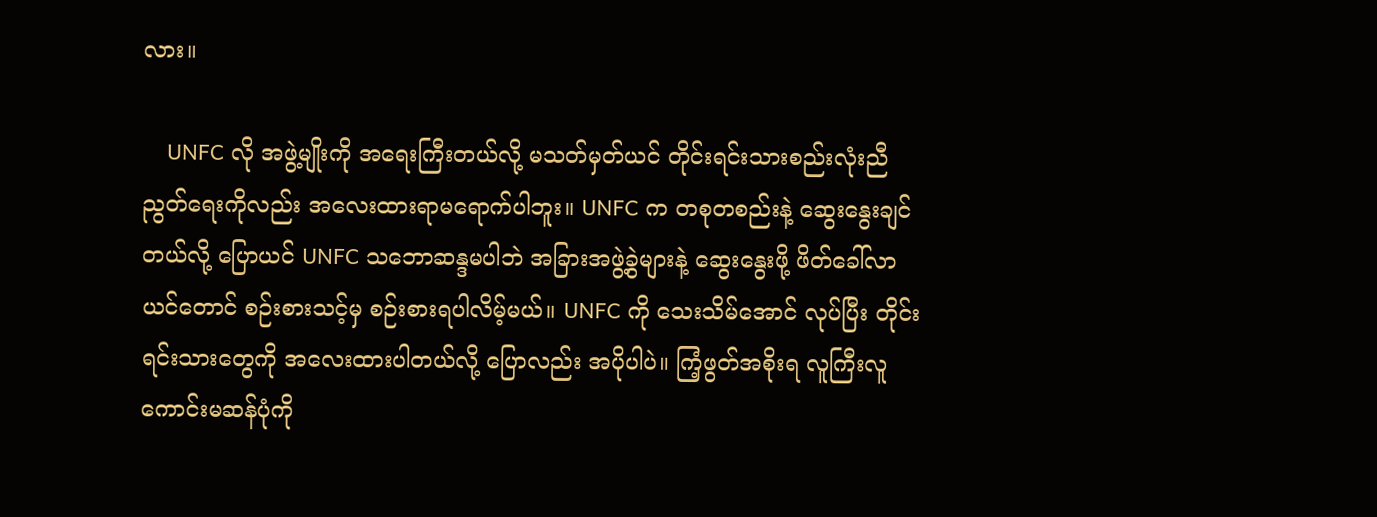လား။

    UNFC လို အဖွဲ့မျိုးကို အရေးကြီးတယ်လို့ မသတ်မှတ်ယင် တိုင်းရင်းသားစည်းလုံးညီညွတ်ရေးကိုလည်း အလေးထားရာမရောက်ပါဘူး။ UNFC က တစုတစည်းနဲ့ ဆွေးနွေးချင်တယ်လို့ ပြောယင် UNFC သဘောဆန္ဒမပါဘဲ အခြားအဖွဲ့ခွဲများနဲ့ ဆွေးနွေးဖို့ ဖိတ်ခေါ်လာယင်တောင် စဉ်းစားသင့်မှ စဉ်းစားရပါလိမ့်မယ်။ UNFC ကို သေးသိမ်အောင် လုပ်ပြီး တိုင်းရင်းသားတွေကို အလေးထားပါတယ်လို့ ပြောလည်း အပိုပါပဲ။ ကြံ့ဖွတ်အစိုးရ လူကြီးလူကောင်းမဆန်ပုံကို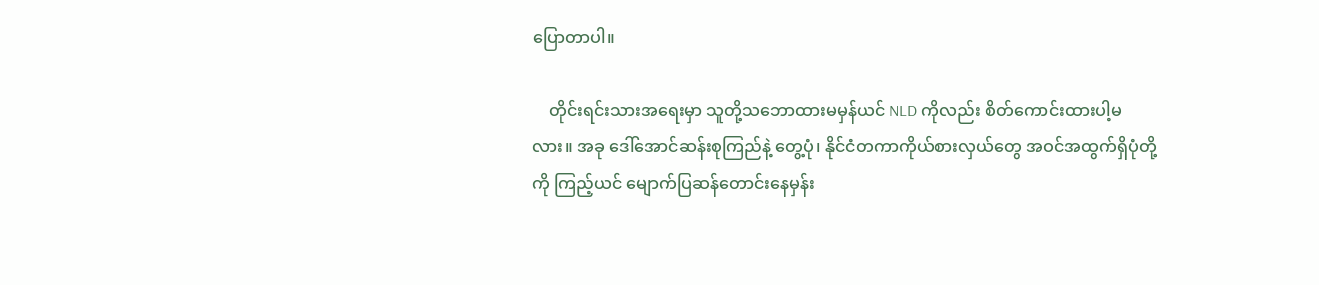ပြောတာပါ။

    တိုင်းရင်းသားအရေးမှာ သူတို့သဘောထားမမှန်ယင် NLD ကိုလည်း စိတ်ကောင်းထားပါ့မလား။ အခု ဒေါ်အောင်ဆန်းစုကြည်နဲ့ တွေ့ပုံ၊ နိုင်ငံတကာကိုယ်စားလှယ်တွေ အဝင်အထွက်ရှိပုံတို့ကို ကြည့်ယင် မျောက်ပြဆန်တောင်းနေမှန်း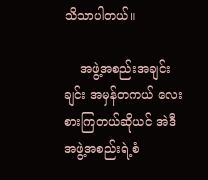သိသာပါတယ်။

    အဖွဲ့အစည်းအချင်းချင်း အမှန်တကယ် လေးစားကြတယ်ဆိုယင် အဲဒီအဖွဲ့အစည်းရဲ့စံ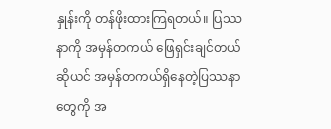နှုန်းကို တန်ဖိုးထားကြရတယ်။ ပြဿနာကို အမှန်တကယ် ဖြေရှင်းချင်တယ်ဆိုယင် အမှန်တကယ်ရှိနေတဲ့ပြဿနာတွေကို အ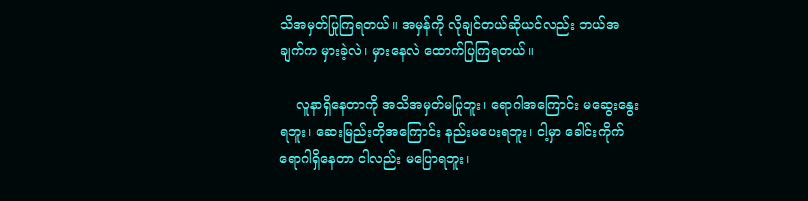သိအမှတ်ပြုကြရတယ်။ အမှန်ကို လိုချင်တယ်ဆိုယင်လည်း ဘယ်အချက်က မှားခဲ့လဲ၊ မှားနေလဲ ထောက်ပြကြရတယ်။

    လူနာရှိနေတာကို အသိအမှတ်မပြုဘူး၊ ရောဂါအကြောင်း မဆွေးနွေးရဘူး၊ ဆေးမြည်းတိုအကြောင်း နည်းမပေးရဘူး၊ ငါ့မှာ ခေါင်းကိုက်ရောဂါရှိနေတာ ငါလည်း မပြောရဘူး၊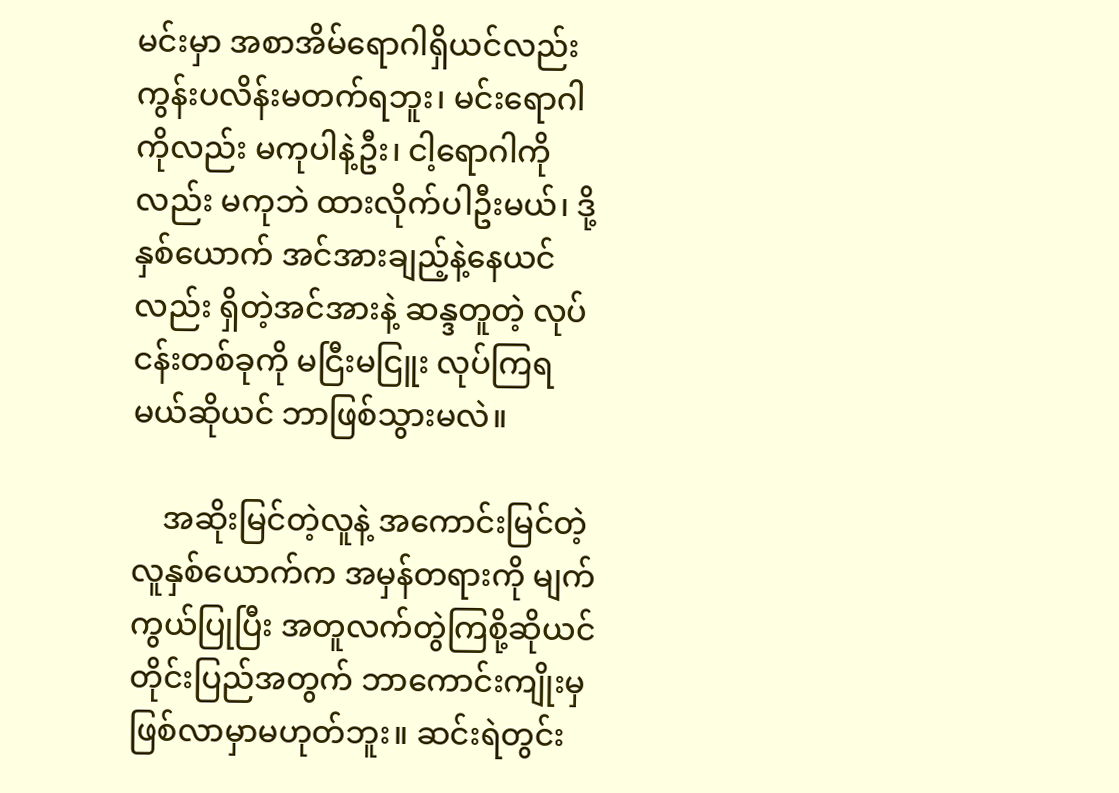မင်းမှာ အစာအိမ်ရောဂါရှိယင်လည်း ကွန်းပလိန်းမတက်ရဘူး၊ မင်းရောဂါကိုလည်း မကုပါနဲ့ဦး၊ ငါ့ရောဂါကိုလည်း မကုဘဲ ထားလိုက်ပါဦးမယ်၊ ဒို့နှစ်ယောက် အင်အားချည့်နဲ့နေယင်လည်း ရှိတဲ့အင်အားနဲ့ ဆန္ဒတူတဲ့ လုပ်ငန်းတစ်ခုကို မငြီးမငြူး လုပ်ကြရမယ်ဆိုယင် ဘာဖြစ်သွားမလဲ။

    အဆိုးမြင်တဲ့လူနဲ့ အကောင်းမြင်တဲ့လူနှစ်ယောက်က အမှန်တရားကို မျက်ကွယ်ပြုပြီး အတူလက်တွဲကြစို့ဆိုယင် တိုင်းပြည်အတွက် ဘာကောင်းကျိုးမှ ဖြစ်လာမှာမဟုတ်ဘူး။ ဆင်းရဲတွင်း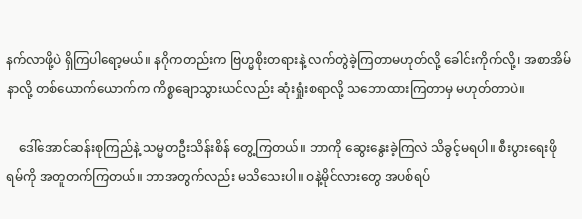နက်လာဖို့ပဲ ရှိကြပါရော့မယ်။ နဂိုကတည်းက ဗြဟ္မစိုးတရားနဲ့ လက်တွဲခဲ့ကြတာမဟုတ်လို့ ခေါင်းကိုက်လို့၊ အစာအိမ်နာလို့ တစ်ယောက်ယောက်က ကိစ္စချောသွားယင်လည်း ဆုံးရှုံးစရာလို့ သဘောထားကြတာမှ မဟုတ်တာပဲ။

    ဒေါ်အောင်ဆန်းစုကြည်နဲ့ သမ္မတဦးသိန်းစိန် တွေ့ကြတယ်။ ဘာကို ဆွေးနွေးခဲ့ကြလဲ သိခွင့်မရပါ။ စီးပွားရေးဖိုရမ်ကို အတူတက်ကြတယ်။ ဘာအတွက်လည်း မသိသေးပါ။ ဝနဲ့မိုင်လားတွေ အပစ်ရပ်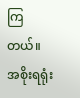ကြတယ်။ အစိုးရရုံး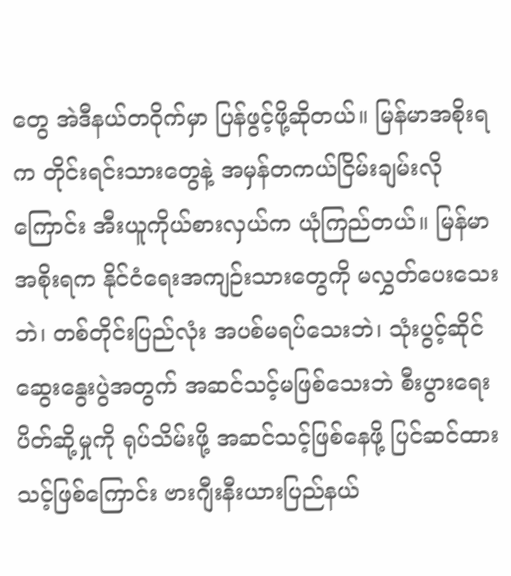တွေ အဲဒီနယ်တဝိုက်မှာ ပြန်ဖွင့်ဖို့ဆိုတယ်။ မြန်မာအစိုးရက တိုင်းရင်းသားတွေနဲ့ အမှန်တကယ်ငြိမ်းချမ်းလိုကြောင်း အီးယူကိုယ်စားလှယ်က ယုံကြည်တယ်။ မြန်မာအစိုးရက နိုင်ငံရေးအကျဉ်းသားတွေကို မလွှတ်ပေးသေးဘဲ၊ တစ်တိုင်းပြည်လုံး အပစ်မရပ်သေးဘဲ၊ သုံးပွင့်ဆိုင်ဆွေးနွေးပွဲအတွက် အဆင်သင့်မဖြစ်သေးဘဲ စီးပွားရေးပိတ်ဆို့မှုကို ရုပ်သိမ်းဖို့ အဆင်သင့်ဖြစ်နေဖို့ ပြင်ဆင်ထားသင့်ဖြစ်ကြောင်း ဗားဂျီးနီးယားပြည်နယ်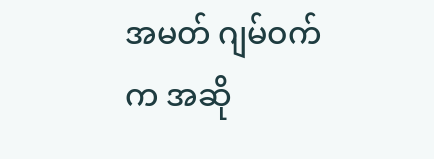အမတ် ဂျမ်ဝက်က အဆို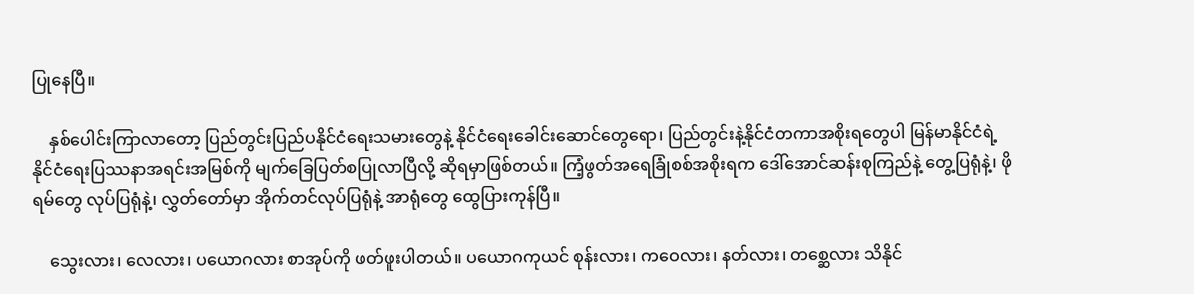ပြုနေပြီ။

    နှစ်ပေါင်းကြာလာတော့ ပြည်တွင်းပြည်ပနိုင်ငံရေးသမားတွေနဲ့ နိုင်ငံရေးခေါင်းဆောင်တွေရော၊ ပြည်တွင်းနဲ့နိုင်ငံတကာအစိုးရတွေပါ မြန်မာနိုင်ငံရဲ့ နိုင်ငံရေးပြဿနာအရင်းအမြစ်ကို မျက်ခြေပြတ်စပြုလာပြီလို့ ဆိုရမှာဖြစ်တယ်။ ကြံ့ဖွတ်အရေခြုံစစ်အစိုးရက ဒေါ်အောင်ဆန်းစုကြည်နဲ့ တွေ့ပြရုံနဲ့၊ ဖိုရမ်တွေ လုပ်ပြရုံနဲ့၊ လွှတ်တော်မှာ အိုက်တင်လုပ်ပြရုံနဲ့ အာရုံတွေ ထွေပြားကုန်ပြီ။

    သွေးလား၊ လေလား၊ ပယောဂလား စာအုပ်ကို ဖတ်ဖူးပါတယ်။ ပယောဂကုယင် စုန်းလား၊ ကဝေလား၊ နတ်လား၊ တစ္ဆေလား သိနိုင်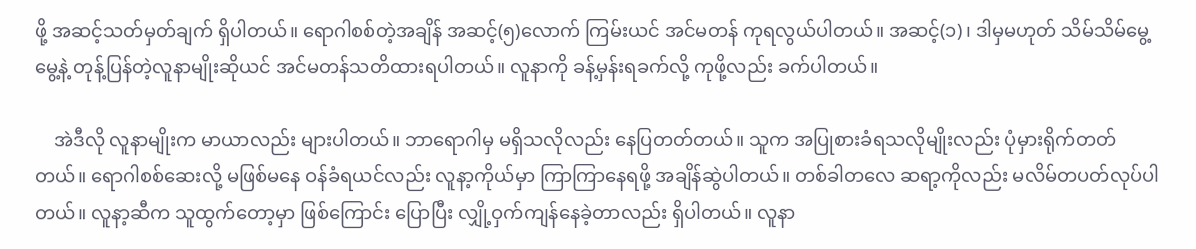ဖို့ အဆင့်သတ်မှတ်ချက် ရှိပါတယ်။ ရောဂါစစ်တဲ့အချိန် အဆင့်(၅)လောက် ကြမ်းယင် အင်မတန် ကုရလွယ်ပါတယ်။ အဆင့်(၁)၊ ဒါမှမဟုတ် သိမ်သိမ်မွေ့မွေ့နဲ့ တုန့်ပြန်တဲ့လူနာမျိုးဆိုယင် အင်မတန်သတိထားရပါတယ်။ လူနာကို ခန့်မှန်းရခက်လို့ ကုဖို့လည်း ခက်ပါတယ်။

    အဲဒီလို လူနာမျိုးက မာယာလည်း များပါတယ်။ ဘာရောဂါမှ မရှိသလိုလည်း နေပြတတ်တယ်။ သူက အပြုစားခံရသလိုမျိုးလည်း ပုံမှားရိုက်တတ်တယ်။ ရောဂါစစ်ဆေးလို့ မဖြစ်မနေ ဝန်ခံရယင်လည်း လူနာ့ကိုယ်မှာ ကြာကြာနေရဖို့ အချိန်ဆွဲပါတယ်။ တစ်ခါတလေ ဆရာ့ကိုလည်း မလိမ်တပတ်လုပ်ပါတယ်။ လူနာ့ဆီက သူထွက်တော့မှာ ဖြစ်ကြောင်း ပြောပြီး လျှို့ဝှက်ကျန်နေခဲ့တာလည်း ရှိပါတယ်။ လူနာ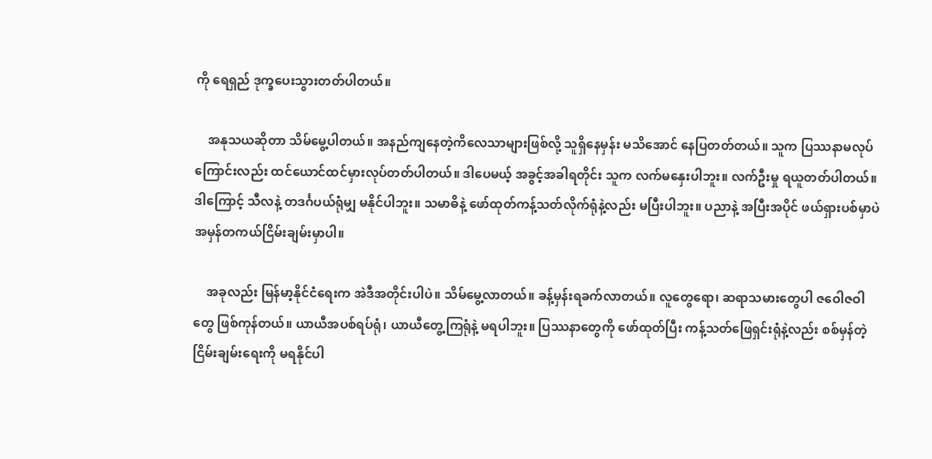ကို ရေရှည် ဒုက္ခပေးသွားတတ်ပါတယ်။

    အနုသယဆိုတာ သိမ်မွေ့ပါတယ်။ အနည်ကျနေတဲ့ကိလေသာများဖြစ်လို့ သူရှိနေမှန်း မသိအောင် နေပြတတ်တယ်။ သူက ပြဿနာမလုပ်ကြောင်းလည်း ထင်ယောင်ထင်မှားလုပ်တတ်ပါတယ်။ ဒါပေမယ့် အခွင့်အခါရတိုင်း သူက လက်မနှေးပါဘူး။ လက်ဦးမှု ရယူတတ်ပါတယ်။ ဒါကြောင့် သီလနဲ့ တဒင်္ဂပယ်ရုံမျှ မနိုင်ပါဘူး။ သမာဓိနဲ့ ဖော်ထုတ်ကန့်သတ်လိုက်ရုံနဲ့လည်း မပြီးပါဘူး။ ပညာနဲ့ အပြီးအပိုင် ဖယ်ရှားပစ်မှာပဲ အမှန်တကယ်ငြိမ်းချမ်းမှာပါ။

    အခုလည်း မြန်မာ့နိုင်ငံရေးက အဲဒီအတိုင်းပါပဲ။ သိမ်မွေ့လာတယ်။ ခန့်မှန်းရခက်လာတယ်။ လူတွေရော၊ ဆရာသမားတွေပါ ဇဝေါဇဝါတွေ ဖြစ်ကုန်တယ်။ ယာယီအပစ်ရပ်ရုံ၊ ယာယီတွေ့ကြရုံနဲ့ မရပါဘူး။ ပြဿနာတွေကို ဖော်ထုတ်ပြီး ကန့်သတ်ဖြေရှင်းရုံနဲ့လည်း စစ်မှန်တဲ့ငြိမ်းချမ်းရေးကို မရနိုင်ပါ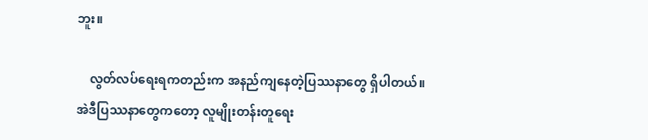ဘူး။

    လွတ်လပ်ရေးရကတည်းက အနည်ကျနေတဲ့ပြဿနာတွေ ရှိပါတယ်။ အဲဒီပြဿနာတွေကတော့ လူမျိုးတန်းတူရေး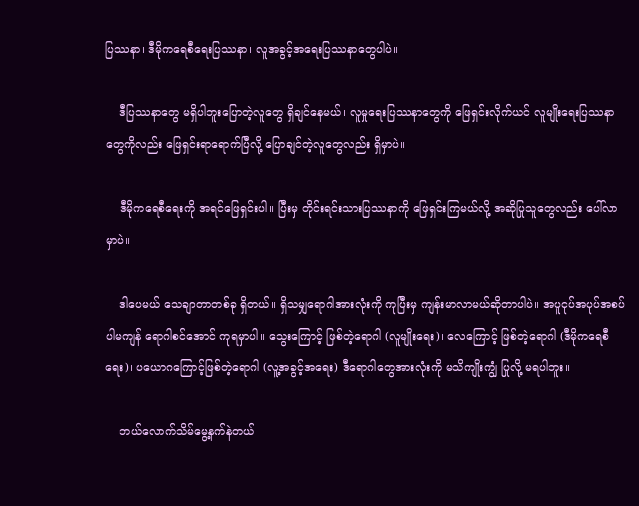ပြဿနာ၊ ဒီမိုကရေစီရေးပြဿနာ၊ လူအခွင့်အရေးပြဿနာတွေပါပဲ။

    ဒီပြဿနာတွေ မရှိပါဘူးပြောတဲ့လူတွေ ရှိချင်နေမယ်၊ လူမှုရေးပြဿနာတွေကို ဖြေရှင်းလိုက်ယင် လူမျိုးရေးပြဿနာတွေကိုလည်း ဖြေရှင်းရာရောက်ပြီလို့ ပြောချင်တဲ့လူတွေလည်း ရှိမှာပဲ။

    ဒီမိုကရေစီရေးကို အရင်ဖြေရှင်းပါ။ ပြီးမှ တိုင်းရင်းသားပြဿနာကို ဖြေရှင်းကြမယ်လို့ အဆိုပြုသူတွေလည်း ပေါ်လာမှာပဲ။

    ဒါပေမယ် သေချာတာတစ်ခု ရှိတယ်။ ရှိသမျှရောဂါအားလုံးကို ကုပြီးမှ ကျန်းမာလာမယ်ဆိုတာပါပဲ။ အပူငုပ်အပုပ်အစပ်ပါမကျန် ရောဂါစင်အောင် ကုရမှာပါ။ သွေးကြောင့် ဖြစ်တဲ့ရောဂါ (လူမျိုးရေး)၊ လေကြောင့် ဖြစ်တဲ့ရောဂါ (ဒီမိုကရေစီရေး)၊ ပယောဂကြောင့်ဖြစ်တဲ့ရောဂါ (လူ့အခွင့်အရေး) ဒီရောဂါတွေအားလုံးကို မသိကျိုးကျွံ ပြုလို့ မရပါဘူး။

    ဘယ်လောက်သိမ်မွေ့နက်နဲတယ်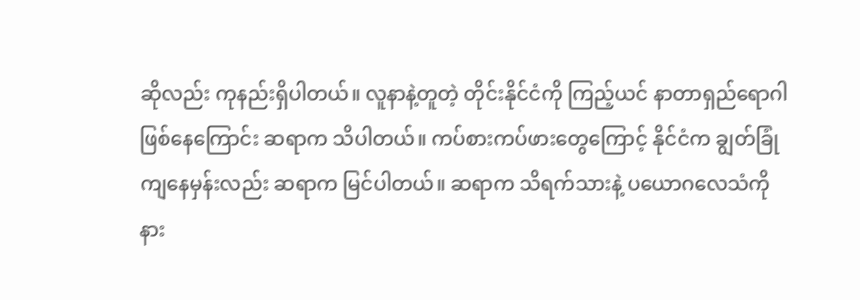ဆိုလည်း ကုနည်းရှိပါတယ်။ လူနာနဲ့တူတဲ့ တိုင်းနိုင်ငံကို ကြည့်ယင် နာတာရှည်ရောဂါ ဖြစ်နေကြောင်း ဆရာက သိပါတယ်။ ကပ်စားကပ်ဖားတွေကြောင့် နိုင်ငံက ချွတ်ခြုံကျနေမှန်းလည်း ဆရာက မြင်ပါတယ်။ ဆရာက သိရက်သားနဲ့ ပယောဂလေသံကို နား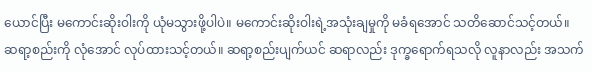ယောင်ပြီး မကောင်းဆိုးဝါးကို ယုံမသွားဖို့ပါပဲ။ မကောင်းဆိုးဝါးရဲ့အသုံးချမှုကို မခံရအောင် သတိဆောင်သင့်တယ်။ ဆရာ့စည်းကို လုံအောင် လုပ်ထားသင့်တယ်။ ဆရာ့စည်းပျက်ယင် ဆရာလည်း ဒုက္ခရောက်ရသလို လူနာလည်း အသက်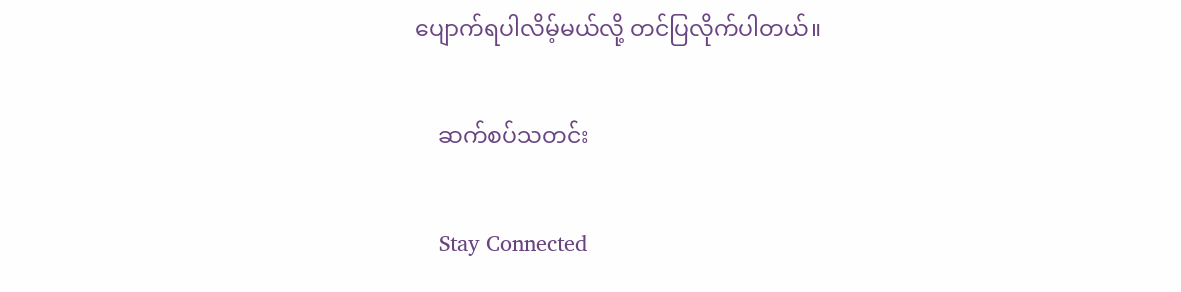ပျောက်ရပါလိမ့်မယ်လို့ တင်ပြလိုက်ပါတယ်။

    ဆက်စပ်သတင်း

    Stay Connected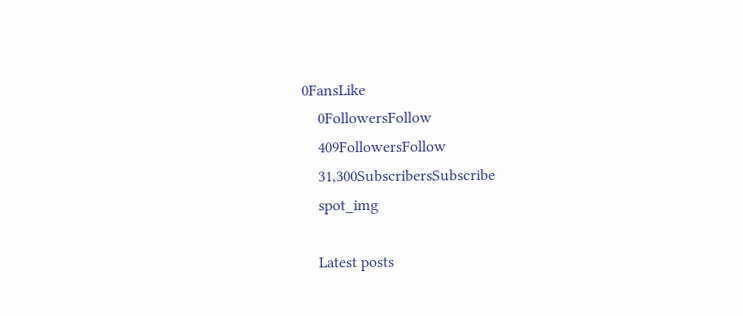0FansLike
    0FollowersFollow
    409FollowersFollow
    31,300SubscribersSubscribe
    spot_img

    Latest posts